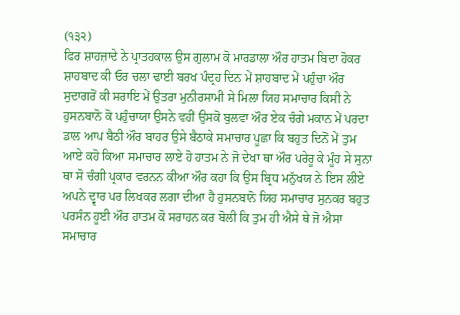(੧੩੨)
ਫਿਰ ਸ਼ਾਹਜ਼ਾਦੇ ਨੇ ਪ੍ਰਾਤਹਕਾਲ ਉਸ ਗੁਲਾਮ ਕੋ ਮਾਰਡਾਲਾ ਔਰ ਹਾਤਮ ਬਿਦਾ ਹੋਕਰ ਸ਼ਾਹਬਾਦ ਕੀ ਓਰ ਚਲਾ ਢਾਈ ਬਰਖ ਪੰਦ੍ਰਹ ਦਿਨ ਮੇਂ ਸ਼ਾਹਬਾਦ ਮੇਂ ਪਹੁੰਚਾ ਔਰ ਸੁਦਾਗਰੋਂ ਕੀ ਸਰਾਇ ਮੇਂ ਉਤਰਾ ਮੁਨੀਰਸਾਮੀ ਸੇ ਮਿਲਾ ਯਿਹ ਸਮਾਚਾਰ ਕਿਸੀ ਨੇ ਹੁਸਨਬਾਨੋ ਕੋ ਪਹੁੰਚਾਯਾ ਉਸਨੇ ਵਹੀਂ ਉਸਕੋ ਬੁਲਵਾ ਔਰ ਏਕ ਚੰਗੇ ਮਕਾਨ ਮੇਂ ਪਰਦਾ ਡਾਲ ਆਪ ਬੈਠੀ ਔਰ ਬਾਹਰ ਉਸੇ ਬੈਠਾਕੇ ਸਮਾਚਾਰ ਪੂਛਾ ਕਿ ਬਹੁਤ ਦਿਨੋਂ ਮੇਂ ਤੁਮ ਆਏ ਕਹੋ ਕਿਆ ਸਮਾਚਾਰ ਲਾਏ ਹੋ ਹਾਤਮ ਨੇ ਜੋ ਦੇਖਾ ਥਾ ਔਰ ਪਰੇਰੂ ਕੇ ਮੂੰਹ ਸੇ ਸੁਨਾ ਥਾ ਸੋ ਚੰਗੀ ਪ੍ਰਕਾਰ ਵਰਨਨ ਕੀਆ ਔਰ ਕਹਾ ਕਿ ਉਸ ਬ੍ਰਿਧ ਮਨੁੱਖਯ ਨੇ ਇਸ ਲੀਏ ਅਪਨੇ ਦ੍ਵਾਰ ਪਰ ਲਿਖਕਰ ਲਗਾ ਦੀਆ ਹੈ ਹੁਸਨਬਾਨੋ ਯਿਹ ਸਮਾਚਾਰ ਸੁਨਕਰ ਬਹੁਤ ਪਰਸੰਨ ਹੂਈ ਔਰ ਹਾਤਮ ਕੋ ਸਰਾਹਨ ਕਰ ਬੋਲੀ ਕਿ ਤੁਮ ਹੀ ਐਸੇ ਥੇ ਜੋ ਐਸਾ ਸਮਾਚਾਰ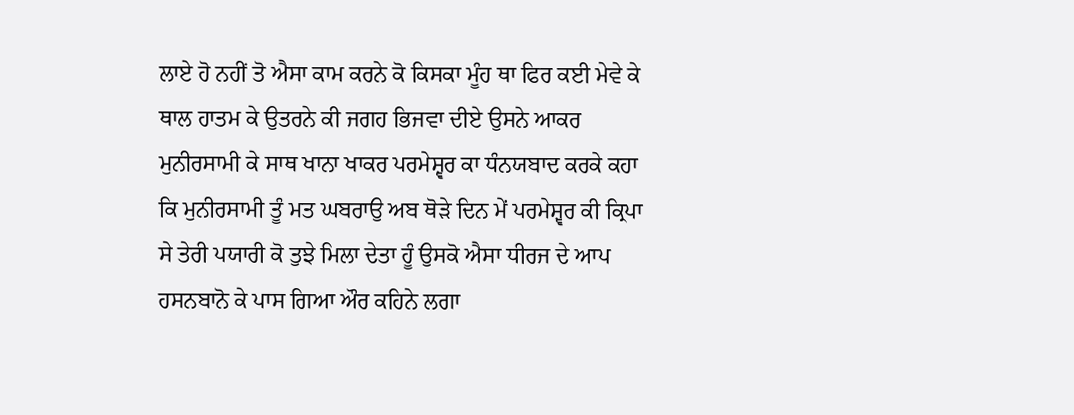ਲਾਏ ਹੋ ਨਹੀਂ ਤੋ ਐਸਾ ਕਾਮ ਕਰਨੇ ਕੋ ਕਿਸਕਾ ਮੂੰਹ ਥਾ ਫਿਰ ਕਈ ਮੇਵੇ ਕੇ ਥਾਲ ਹਾਤਮ ਕੇ ਉਤਰਨੇ ਕੀ ਜਗਹ ਭਿਜਵਾ ਦੀਏ ਉਸਨੇ ਆਕਰ ਮੁਨੀਰਸਾਮੀ ਕੇ ਸਾਥ ਖਾਨਾ ਖਾਕਰ ਪਰਮੇਸ਼੍ਵਰ ਕਾ ਧੰਨਯਬਾਦ ਕਰਕੇ ਕਹਾ ਕਿ ਮੁਨੀਰਸਾਮੀ ਤੂੰ ਮਤ ਘਬਰਾਉ ਅਬ ਥੋੜੇ ਦਿਨ ਮੇਂ ਪਰਮੇਸ਼੍ਵਰ ਕੀ ਕ੍ਰਿਪਾ ਸੇ ਤੇਰੀ ਪਯਾਰੀ ਕੋ ਤੁਝੇ ਮਿਲਾ ਦੇਤਾ ਹੂੰ ਉਸਕੋ ਐਸਾ ਧੀਰਜ ਦੇ ਆਪ ਹਸਨਬਾਨੋ ਕੇ ਪਾਸ ਗਿਆ ਔਰ ਕਹਿਨੇ ਲਗਾ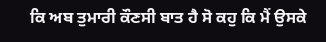ਕਿ ਅਬ ਤੁਮਾਰੀ ਕੌਣਸੀ ਬਾਤ ਹੈ ਸੋ ਕਹੁ ਕਿ ਮੈਂ ਉਸਕੇ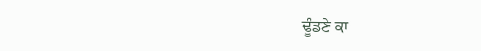ਢੂੰਡਣੇ ਕਾ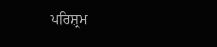ਪਰਿਸ਼੍ਰਮ